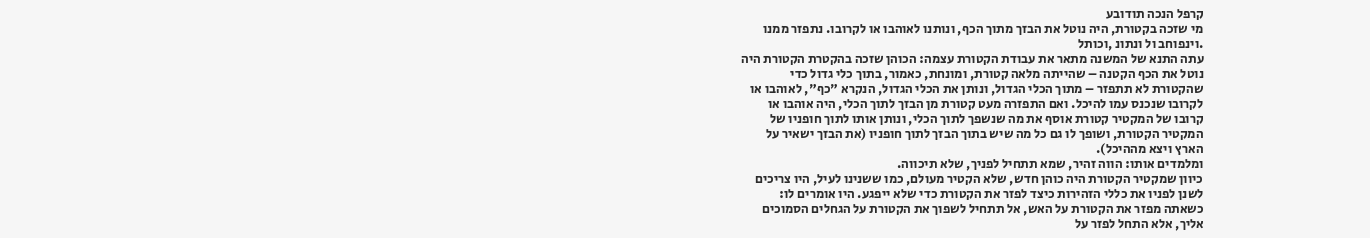קרפל הנכה תודובע
מי שזכה בקטורת, היה נוטל את הבזך מתוך הכף, ונותנו לאוהבו או לקרובו. נתפזר ממנו
.וינפוחב ול ונתונ ,וכותל
עתה התנא של המשנה מתאר את עבודת הקטורת עצמה: הכוהן שזכה בהקטרת הקטורת היה
נוטל את הכף הקטנה – שהייתה מלאה קטורת, ומונחת, כאמור, בתוך כלי גדול כדי
שהקטורת לא תתפזר – מתוך הכלי הגדול, ונותן את הכלי הגדול, הנקרא "כף", לאוהבו או
לקרובו שנכנס עמו להיכל. ואם התפזרה מעט קטורת מן הבזך לתוך הכלי, היה אוהבו או
קרובו של המקטיר קטורת אוסף את מה שנשפך לתוך הכלי, ונותן אותו לתוך חופניו של
המקטיר הקטורת, ושופך לו גם כל מה שיש בתוך הבזך לתוך חופניו (את הבזך ישאיר על
הארץ ויצא מההיכל).
ומלמדים אותו: הווה זהיר, שמא תתחיל לפניך, שלא תיכווה.
כיוון שמקטיר הקטורת היה כוהן חדש, שלא הקטיר מעולם, כמו ששנינו לעיל, היו צריכים
לשנן לפניו את כללי הזהירות כיצד לפזר את הקטורת כדי שלא ייפגע. היו אומרים לו:
כשאתה מפזר את הקטורת על האש, אל תתחיל לשפוך את הקטורת על הגחלים הסמוכים
אליך, אלא התחל לפזר על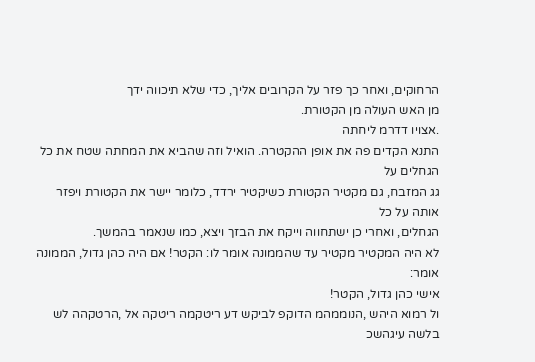הרחוקים, ואחר כך פזר על הקרובים אליך, כדי שלא תיכווה ידך
מן האש העולה מן הקטורת.
.אצויו דדרמ ליחתה
התנא הקדים פה את אופן ההקטרה. הואיל וזה שהביא את המחתה שטח את כל הגחלים על
גג המזבח, גם מקטיר הקטורת כשיקטיר ירדד, כלומר יישר את הקטורת ויפזר אותה על כל
הגחלים, ואחרי כן ישתחווה וייקח את הבזך ויצא, כמו שנאמר בהמשך.
לא היה המקטיר מקטיר עד שהממונה אומר לו: הקטר! אם היה כהן גדול, הממונה אומר:
אישי כהן גדול, הקטר!
ול רמוא היהש ,הנוממהמ הדוקפ לביקש דע ריטקמה ריטקה אל ,הרטקהה לש בלשה עיגהשכ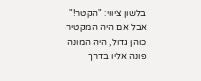בלשון ציווי: "הקטר!" אבל אם היה המקטיר כוהן גדול, היה המונה פונה אליו בדרך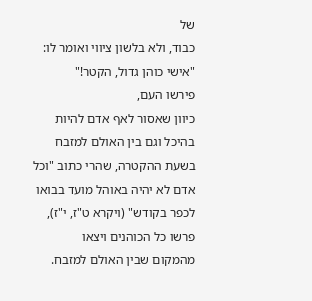של
כבוד, ולא בלשון ציווי ואומר לו: "אישי כוהן גדול, הקטר!"
פירשו העם,
כיוון שאסור לאף אדם להיות בהיכל וגם בין האולם למזבח בשעת ההקטרה, שהרי כתוב "וכל
אדם לא יהיה באוהל מועד בבואו לכפר בקודש" (ויקרא ט"ז, י"ז), פרשו כל הכוהנים ויצאו
מהמקום שבין האולם למזבח.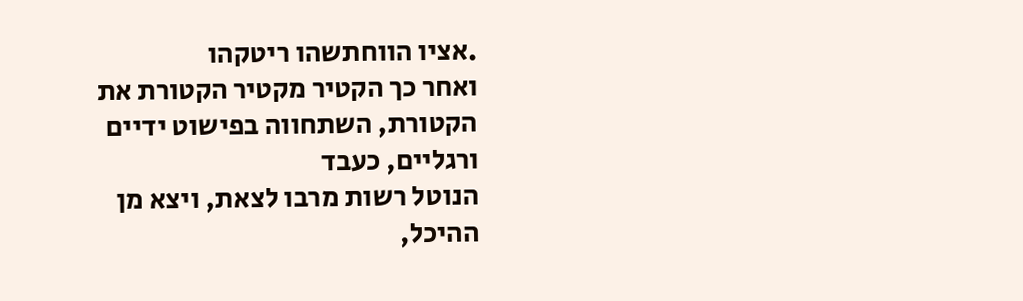.אציו הווחתשהו ריטקהו
ואחר כך הקטיר מקטיר הקטורת את הקטורת, השתחווה בפישוט ידיים ורגליים, כעבד
הנוטל רשות מרבו לצאת, ויצא מן ההיכל,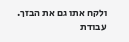ולקח אתו גם את הבזך.
עבודת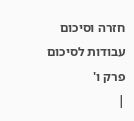חזרה וסיכום
עבודות לסיכום פרק ו'
|